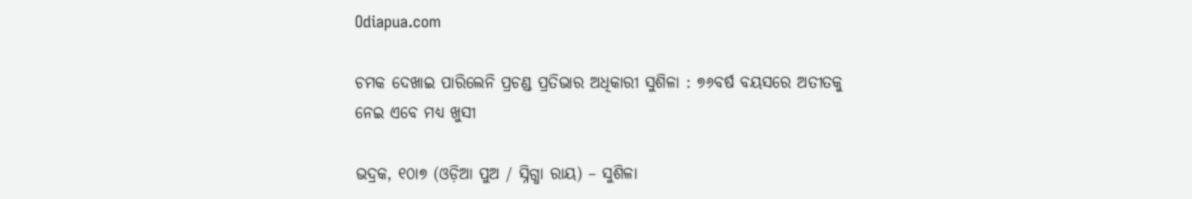Odiapua.com

ଚମକ ଦେଖାଇ ପାରିଲେନି ପ୍ରଚଣ୍ଡ ପ୍ରତିଭାର ଅଧିକାରୀ ସୁଶିଳା : ୭୬ବର୍ଷ ବୟସରେ ଅତୀତକୁ ନେଇ ଏବେ ମଧ୍ୟ ଖୁସୀ

ଭଦ୍ରକ, ୧୦ା୭ (ଓଡ଼ିଆ ପୁଅ / ସ୍ନିଗ୍ଧା ରାୟ) – ସୁଶିଳା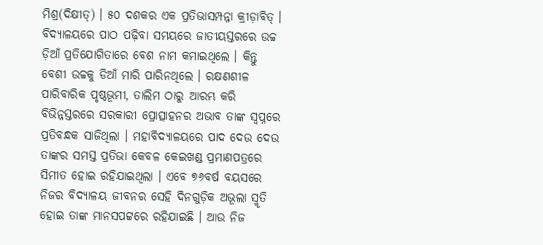ମିଶ୍ର(ଦିକ୍ଷୀତ୍‌) । ୫୦ ଦଶକର ଏକ ପ୍ରତିଭାସମ୍ପନ୍ନା କ୍ରୀଡ଼ାବିତ୍ । ବିଦ୍ୟାଳୟରେ ପାଠ ପଢ଼ିବା ସମୟରେ ଜାତୀୟସ୍ତରରେ ଉଚ୍ଚ ଡ଼ିଆଁ ପ୍ରତିଯୋଗିତାରେ ବେଶ ନାମ କମାଇଥିଲେ । କିନ୍ତୁ ବେଶୀ ଉଚ୍ଚକୁ ଡିଆଁ ମାରି ପାରିନଥିଲେ । ରକ୍ଷଣଶୀଳ ପାରିବାରିକ ପୃଷ୍ଠଭୂମୀ, ତାଲିମ ଠାରୁ ଆରମ୍ଭ କରି ବିଭିନ୍ନସ୍ତରରେ ସରକାରୀ ପ୍ରୋତ୍ସାହନର ଅଭାବ ତାଙ୍କ ସ୍ୱପ୍ନରେ ପ୍ରତିବନ୍ଧକ ସାଜିଥିଲା । ମହାବିଦ୍ୟାଳୟରେ ପାଦ ଦେଉ ଦେଉ ତାଙ୍କର ସମସ୍ତ ପ୍ରତିଭା କେବଳ କେଇଖଣ୍ଡ ପ୍ରମାଣପତ୍ରରେ ସିମୀତ ହୋଇ ରହିଯାଇଥିଲା । ଏବେ ୭୬ବର୍ଷ ବୟସରେ ନିଜର ବିଦ୍ୟାଳୟ ଜୀବନର ସେହି ଦିନଗୁଡ଼ିକ ଅଭୂଲା ସ୍ମୃତି ହୋଇ ତାଙ୍କ ମାନସପଟ୍ଟରେ ରହିଯାଇଛି । ଆଉ ନିଜ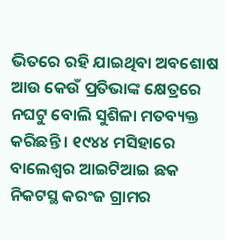ଭିତରେ ରହି ଯାଇଥିବା ଅବଶୋଷ ଆଉ କେଉଁ ପ୍ରତିଭାଙ୍କ କ୍ଷେତ୍ରରେ ନଘଟୁ ବୋଲି ସୁଶିଳା ମତବ୍ୟକ୍ତ କରିଛନ୍ତି । ୧୯୪୪ ମସିହାରେ ବାଲେଶ୍ୱର ଆଇଟିଆଇ ଛକ ନିକଟସ୍ଥ କରଂଜ ଗ୍ରାମର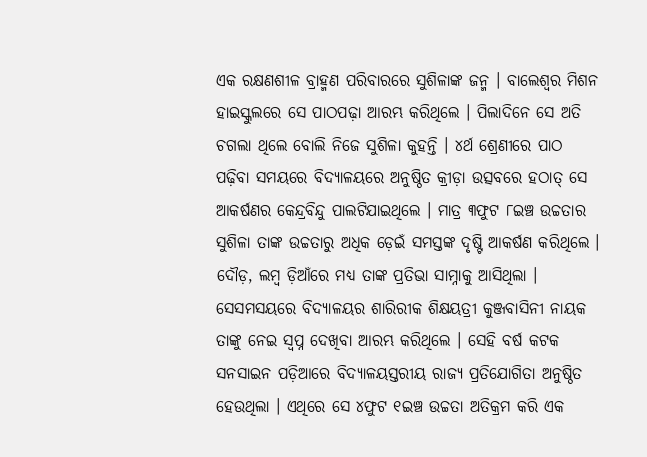ଏକ ରକ୍ଷଣଶୀଳ ବ୍ରାହ୍ମଣ ପରିବାରରେ ସୁଶିଳାଙ୍କ ଜନ୍ମ । ବାଲେଶ୍ୱର ମିଶନ ହାଇସ୍କୁଲରେ ସେ ପାଠପଢ଼ା ଆରମ୍ଭ କରିଥିଲେ । ପିଲାଦିନେ ସେ ଅତି ଚଗଲା ଥିଲେ ବୋଲି ନିଜେ ସୁଶିଳା କୁହନ୍ତି । ୪ର୍ଥ ଶ୍ରେଣୀରେ ପାଠ ପଢ଼ିବା ସମୟରେ ବିଦ୍ୟାଳୟରେ ଅନୁଷ୍ଠିତ କ୍ରୀଡ଼ା ଉତ୍ସବରେ ହଠାତ୍ ସେ ଆକର୍ଷଣର କେନ୍ଦ୍ରବିନ୍ଦୁ ପାଲଟିଯାଇଥିଲେ । ମାତ୍ର ୩ଫୁଟ ୮ଇଞ୍ଚ ଉଚ୍ଚତାର ସୁଶିଳା ତାଙ୍କ ଉଚ୍ଚତାରୁ ଅଧିକ ଡ଼େଇଁ ସମସ୍ତଙ୍କ ଦୃଷ୍ଟି ଆକର୍ଷଣ କରିଥିଲେ । ଦୌଡ଼, ଲମ୍ବ ଡ଼ିଆଁରେ ମଧ୍ୟ ତାଙ୍କ ପ୍ରତିଭା ସାମ୍ନାକୁ ଆସିଥିଲା । ସେସମସୟରେ ବିଦ୍ୟାଳୟର ଶାରିରୀକ ଶିକ୍ଷୟତ୍ରୀ କୁଞ୍ଜବାସିନୀ ନାୟକ ତାଙ୍କୁ ନେଇ ସ୍ୱପ୍ନ ଦେଖିବା ଆରମ୍ଭ କରିଥିଲେ । ସେହି ବର୍ଷ କଟକ ସନସାଇନ ପଡ଼ିଆରେ ବିଦ୍ୟାଳୟସ୍ତରୀୟ ରାଜ୍ୟ ପ୍ରତିଯୋଗିତା ଅନୁଷ୍ଠିତ ହେଉଥିଲା । ଏଥିରେ ସେ ୪ଫୁଟ ୧ଇଞ୍ଚ ଉଚ୍ଚତା ଅତିକ୍ରମ କରି ଏକ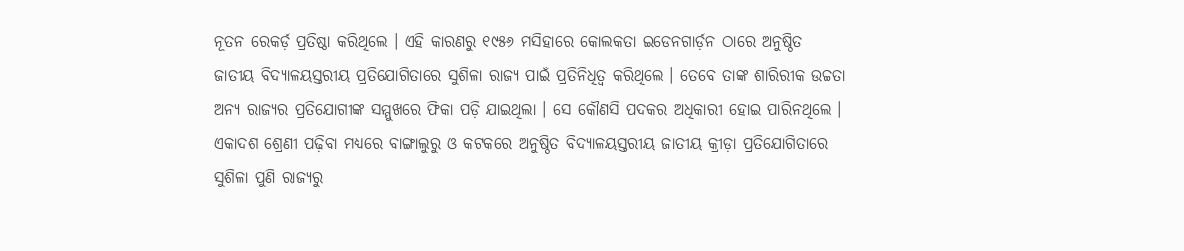ନୂତନ ରେକର୍ଡ଼ ପ୍ରତିଷ୍ଠା କରିଥିଲେ । ଏହି କାରଣରୁ ୧୯୫୬ ମସିହାରେ କୋଲକତା ଇଡେନଗାର୍ଡ଼ନ ଠାରେ ଅନୁଷ୍ଠିତ ଜାତୀୟ ବିଦ୍ୟାଳୟସ୍ତରୀୟ ପ୍ରତିଯୋଗିତାରେ ସୁଶିଳା ରାଜ୍ୟ ପାଇଁ ପ୍ରତିନିଧିତ୍ୱ କରିଥିଲେ । ତେବେ ତାଙ୍କ ଶାରିରୀକ ଉଚ୍ଚତା ଅନ୍ୟ ରାଜ୍ୟର ପ୍ରତିଯୋଗୀଙ୍କ ସମ୍ମୁଖରେ ଫିକା ପଡ଼ି ଯାଇଥିଲା । ସେ କୌଣସି ପଦକର ଅଧିକାରୀ ହୋଇ ପାରିନଥିଲେ । ଏକାଦଶ ଶ୍ରେଣୀ ପଢ଼ିବା ମଧ୍ୟରେ ବାଙ୍ଗାଲୁରୁ ଓ କଟକରେ ଅନୁଷ୍ଠିତ ବିଦ୍ୟାଳୟସ୍ତରୀୟ ଜାତୀୟ କ୍ରୀଡ଼ା ପ୍ରତିଯୋଗିତାରେ ସୁଶିଳା ପୁଣି ରାଜ୍ୟରୁ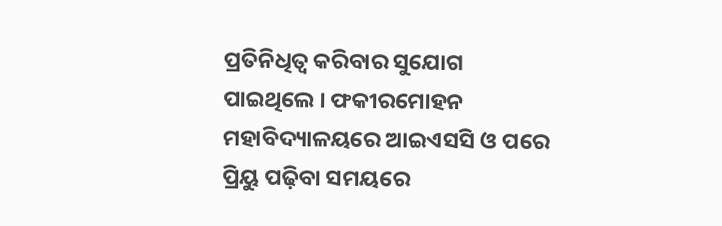ପ୍ରତିନିଧିତ୍ୱ କରିବାର ସୁଯୋଗ ପାଇଥିଲେ । ଫକୀରମୋହନ ମହାବିଦ୍ୟାଳୟରେ ଆଇଏସସି ଓ ପରେ ପ୍ରିୟୁ ପଢ଼ିବା ସମୟରେ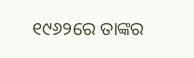୧୯୬୨ରେ ତାଙ୍କର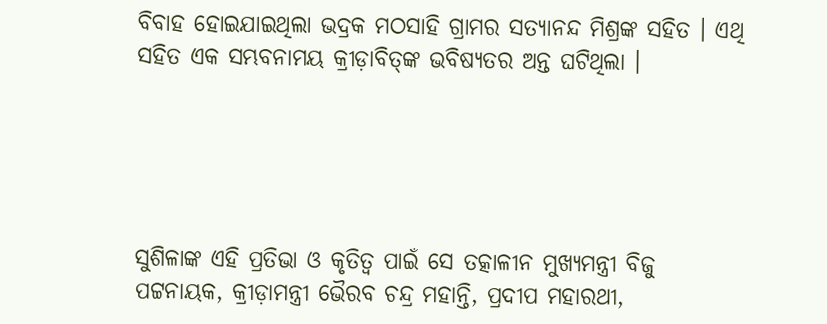ବିବାହ ହୋଇଯାଇଥିଲା ଭଦ୍ରକ ମଠସାହି ଗ୍ରାମର ସତ୍ୟାନନ୍ଦ ମିଶ୍ରଙ୍କ ସହିତ । ଏଥି ସହିତ ଏକ ସମ୍ଭବନାମୟ କ୍ରୀଡ଼ାବିତ୍‌ଙ୍କ ଭବିଷ୍ୟତର ଅନ୍ତ ଘଟିଥିଲା ।





ସୁଶିଳାଙ୍କ ଏହି ପ୍ରତିଭା ଓ କୃତିତ୍ୱ ପାଇଁ ସେ ତତ୍କାଳୀନ ମୁଖ୍ୟମନ୍ତ୍ରୀ ବିଜୁ ପଟ୍ଟନାୟକ, କ୍ରୀଡ଼ାମନ୍ତ୍ରୀ ଭୈରବ ଚନ୍ଦ୍ର ମହାନ୍ତି, ପ୍ରଦୀପ ମହାରଥୀ,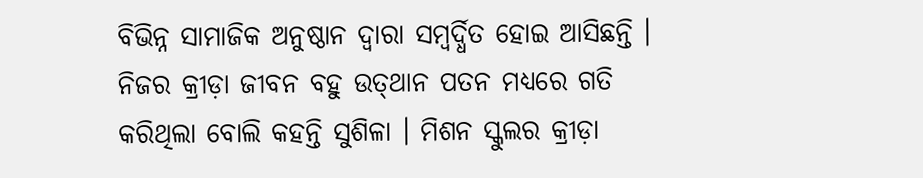ବିଭିନ୍ନ ସାମାଜିକ ଅନୁଷ୍ଠାନ ଦ୍ୱାରା ସମ୍ବର୍ଦ୍ଧିତ ହୋଇ ଆସିଛନ୍ତି । ନିଜର କ୍ରୀଡ଼ା ଜୀବନ ବହୁ ଉତ୍‌ଥାନ ପତନ ମଧ୍ୟରେ ଗତି କରିଥିଲା ବୋଲି କହନ୍ତି ସୁଶିଳା । ମିଶନ ସ୍କୁଲର କ୍ରୀଡ଼ା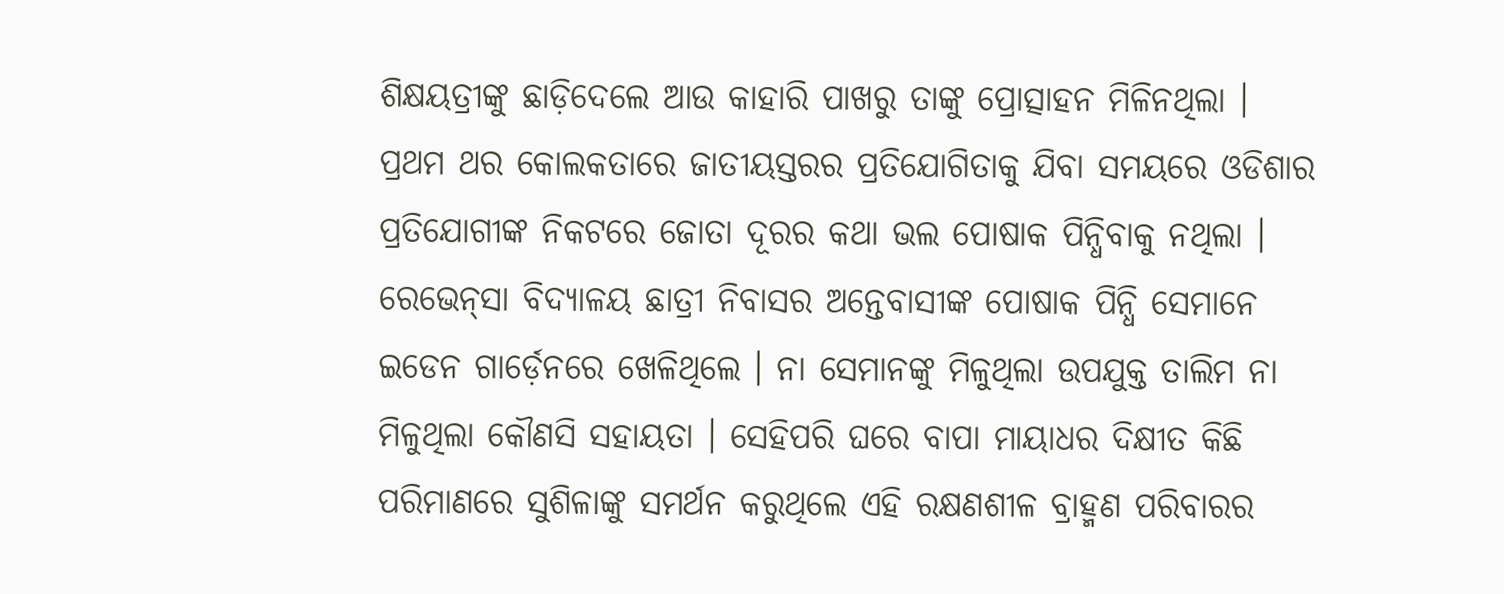ଶିକ୍ଷୟତ୍ରୀଙ୍କୁ ଛାଡ଼ିଦେଲେ ଆଉ କାହାରି ପାଖରୁ ତାଙ୍କୁ ପ୍ରୋତ୍ସାହନ ମିଳିନଥିଲା । ପ୍ରଥମ ଥର କୋଲକତାରେ ଜାତୀୟସ୍ତରର ପ୍ରତିଯୋଗିତାକୁ ଯିବା ସମୟରେ ଓଡିଶାର ପ୍ରତିଯୋଗୀଙ୍କ ନିକଟରେ ଜୋତା ଦୂରର କଥା ଭଲ ପୋଷାକ ପିନ୍ଧିବାକୁ ନଥିଲା । ରେଭେନ୍‌ସା ବିଦ୍ୟାଳୟ ଛାତ୍ରୀ ନିବାସର ଅନ୍ତେବାସୀଙ୍କ ପୋଷାକ ପିନ୍ଧି ସେମାନେ ଇଡେନ ଗାର୍ଡ଼େନରେ ଖେଳିଥିଲେ । ନା ସେମାନଙ୍କୁ ମିଳୁଥିଲା ଉପଯୁକ୍ତ ତାଲିମ ନା ମିଳୁଥିଲା କୌଣସି ସହାୟତା । ସେହିପରି ଘରେ ବାପା ମାୟାଧର ଦିକ୍ଷୀତ କିଛି ପରିମାଣରେ ସୁଶିଳାଙ୍କୁ ସମର୍ଥନ କରୁଥିଲେ ଏହି ରକ୍ଷଣଶୀଳ ବ୍ରାହ୍ମଣ ପରିବାରର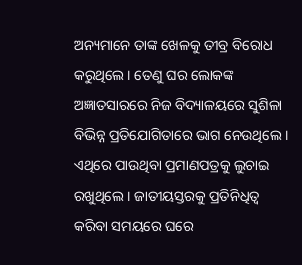ଅନ୍ୟମାନେ ତାଙ୍କ ଖେଳକୁ ତୀବ୍ର ବିରୋଧ କରୁଥିଲେ । ତେଣୁ ଘର ଲୋକଙ୍କ ଅଜ୍ଞାତସାରରେ ନିଜ ବିଦ୍ୟାଳୟରେ ସୁଶିଳା ବିଭିନ୍ନ ପ୍ରତିଯୋଗିତାରେ ଭାଗ ନେଉଥିଲେ । ଏଥିରେ ପାଉଥିବା ପ୍ରମାଣପତ୍ରକୁ ଲୁଚାଇ ରଖୁଥିଲେ । ଜାତୀୟସ୍ତରକୁ ପ୍ରତିନିଧିତ୍ୱ କରିବା ସମୟରେ ଘରେ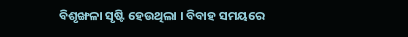ବିଶୃଙ୍ଖଳା ସୃଷ୍ଟି ହେଉଥିଲା । ବିବାହ ସମୟରେ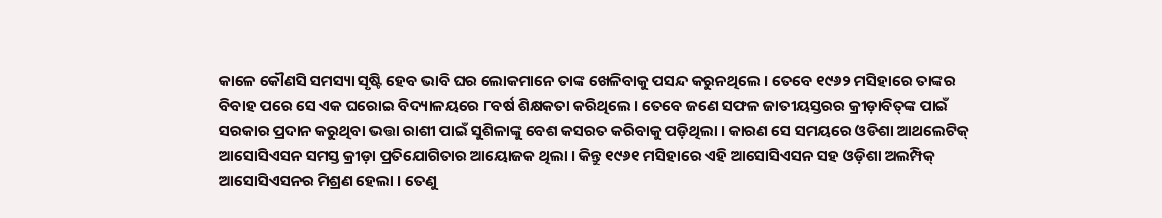କାଳେ କୌଣସି ସମସ୍ୟା ସୃଷ୍ଟି ହେବ ଭାବି ଘର ଲୋକମାନେ ତାଙ୍କ ଖେଳିବାକୁ ପସନ୍ଦ କରୁନଥିଲେ । ତେବେ ୧୯୬୨ ମସିହାରେ ତାଙ୍କର ବିବାହ ପରେ ସେ ଏକ ଘରୋଇ ବିଦ୍ୟାଳୟରେ ୮ବର୍ଷ ଶିକ୍ଷକତା କରିଥିଲେ । ତେବେ ଜଣେ ସଫଳ ଜାତୀୟସ୍ତରର କ୍ରୀଡ଼ାବିତ୍‌ଙ୍କ ପାଇଁ ସରକାର ପ୍ରଦାନ କରୁଥିବା ଭତ୍ତା ରାଶୀ ପାଇଁ ସୁଶିଳାଙ୍କୁ ବେଶ କସରତ କରିବାକୁ ପଡ଼ିଥିଲା । କାରଣ ସେ ସମୟରେ ଓଡିଶା ଆଥଲେଟିକ୍ ଆସୋସିଏସନ ସମସ୍ତ କ୍ରୀଡ଼ା ପ୍ରତିଯୋଗିତାର ଆୟୋଜକ ଥିଲା । କିନ୍ତୁ ୧୯୬୧ ମସିହାରେ ଏହି ଆସୋସିଏସନ ସହ ଓଡ଼ିଶା ଅଲମ୍ପିକ୍ ଆସୋସିଏସନର ମିଶ୍ରଣ ହେଲା । ତେଣୁ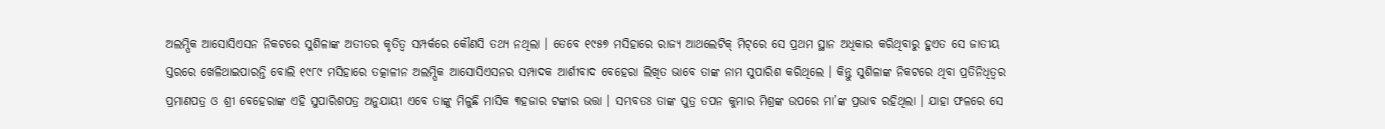ଅଲମ୍ପିକ ଆସୋସିଏସନ ନିକଟରେ ସୁଶିଳାଙ୍କ ଅତୀତର କୃତିତ୍ୱ ସମ୍ପର୍କରେ କୌଣସି ତଥ୍ୟ ନଥିଲା । ତେବେ ୧୯୫୭ ମସିହାରେ ରାଜ୍ୟ ଆଥଲେଟିକ୍ ମିଟ୍‌ରେ ସେ ପ୍ରଥମ ସ୍ଥାନ ଅଧିକାର କରିଥିବାରୁ ହୁଏତ ସେ ଜାତୀୟ ସ୍ତରରେ ଖେଳିଥାଇପାରନ୍ତି ବୋଲି ୧୯୮୯ ମସିହାରେ ତତ୍କାଳୀନ ଅଲମ୍ପିକ ଆସୋସିଏସନର ସମ୍ପାଦକ ଆର୍ଶୀବାଦ ବେହେରା ଲିଖିତ ଭାବେ ତାଙ୍କ ନାମ ସୁପାରିଶ କରିଥିଲେ । କିନ୍ତୁ ସୁଶିଳାଙ୍କ ନିକଟରେ ଥିବା ପ୍ରତିନିଧିତ୍ୱର ପ୍ରମାଣପତ୍ର ଓ ଶ୍ରୀ ବେହେରାଙ୍କ ଏହି ସୁପାରିଶପତ୍ର ଅନୁଯାୟୀ ଏବେ ତାଙ୍କୁ ମିଳୁଛି ମାସିକ ୩ହଜାର ଟଙ୍କାର ଭତ୍ତା । ସମ୍ଭବତଃ ତାଙ୍କ ପୁତ୍ର ତପନ କୁମାର ମିଶ୍ରଙ୍କ ଉପରେ ମା’ଙ୍କ ପ୍ରଭାବ ରହିଥିଲା । ଯାହା ଫଳରେ ସେ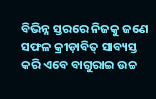ବିଭିନ୍ନ ସ୍ତରରେ ନିଜକୁ ଜଣେ ସଫଳ କ୍ରୀଡ଼ାବିତ୍ ସାବ୍ୟସ୍ତ କରି ଏବେ ବାଗୁରାଇ ଉଚ୍ଚ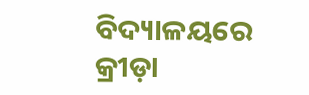ବିଦ୍ୟାଳୟରେ କ୍ରୀଡ଼ା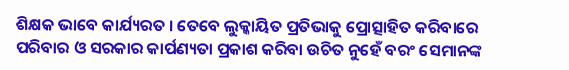ଶିକ୍ଷକ ଭାବେ କାର୍ଯ୍ୟରତ । ତେବେ ଲୁକ୍କାୟିତ ପ୍ରତିଭାକୁ ପ୍ରୋତ୍ସାହିତ କରିବାରେ ପରିବାର ଓ ସରକାର କାର୍ପଣ୍ୟତା ପ୍ରକାଶ କରିବା ଉଚିତ ନୁହେଁ ବରଂ ସେମାନଙ୍କ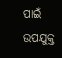ପାଇଁ ଉପଯୁକ୍ତ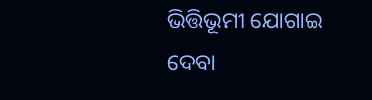ଭିତ୍ତିଭୂମୀ ଯୋଗାଇ ଦେବା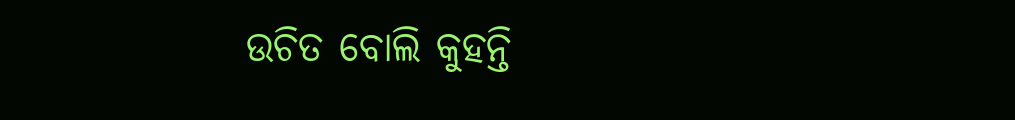ଉଚିତ ବୋଲି କୁହନ୍ତି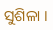ସୁଶିଳା ।